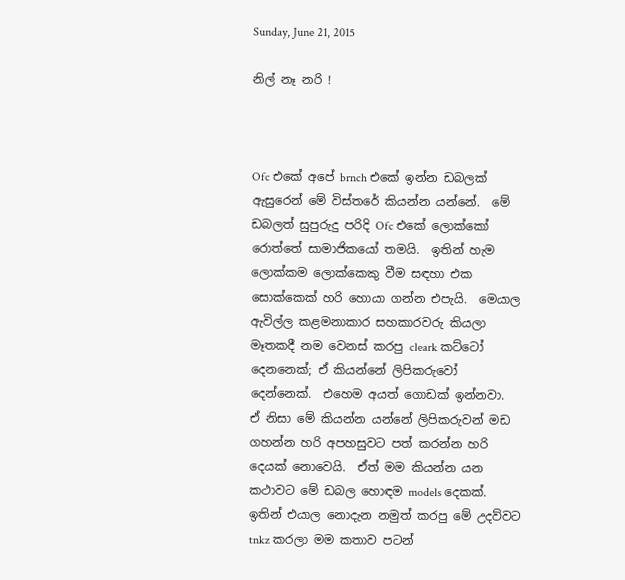Sunday, June 21, 2015

නිල් නෑ නරි !



Ofc එකේ අපේ brnch එකේ ඉන්න ඩබලක් ඇසුරෙන් මේ විස්තරේ කියන්න යන්නේ.  මේ ඩබලත් සුපුරුදු පරිදි Ofc එකේ ලොක්කෝ රොත්තේ සාමාජිකයෝ තමයි.  ඉතින් හැම ලොක්කම ලොක්කෙකු වීම සඳහා එක සොක්කෙක් හරි හොයා ගන්න එපැයි.  මෙයාල ඇවිල්ල කළමනාකාර සහකාරවරු කියලා මෑතකදී නම වෙනස් කරපු cleark කට්ටෝ දෙනනෙක්; ඒ කියන්නේ ලිපිකරුවෝ දෙන්නෙක්.  එහෙම අයත් ගොඩක් ඉන්නවා.  ඒ නිසා මේ කියන්න යන්නේ ලිපිකරුවන් මඩ ගහන්න හරි අපහසුවට පත් කරන්න හරි දෙයක් නොවෙයි.  ඒත් මම කියන්න යන කථාවට මේ ඩබල හොඳම models දෙකක්.  ඉතින් එයාල නොදැන නමුත් කරපු මේ උදව්වට tnkz කරලා මම කතාව පටන්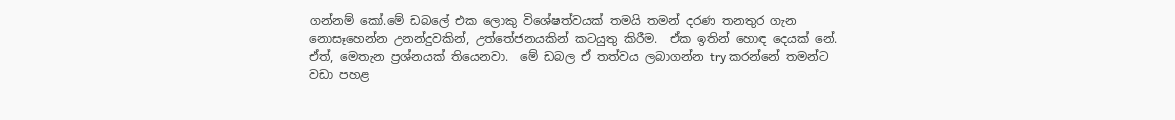ගන්නම් කෝ.මේ ඩබලේ එක ලොකු විශේෂත්වයක් තමයි තමන් දරණ තනතුර ගැන නොසෑහෙන්න උනන්දුවකින්, උත්තේජනයකින් කටයුතු කිරීම.  ඒක ඉතින් හොඳ දෙයක් නේ. ඒත්, මෙතැන ප්‍රශ්නයක් තියෙනවා.  මේ ඩබල ඒ තත්වය ලබාගන්න try කරන්නේ තමන්ට වඩා පහළ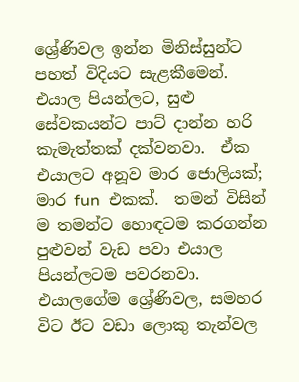ශ්‍රේණිවල ඉන්න මිනිස්සුන්ට පහත් විදියට සැළකීමෙන්.  එයාල පියන්ලට, සුළු සේවකයන්ට පාට් දාන්න හරි කැමැත්තක් දක්වනවා.  ඒක එයාලට අනූව මාර ‍ජොලියක්; මාර fun  එකක්.  තමන් විසින් ම තමන්ට හොඳටම කරගන්න පුළුවන් වැඩ පවා එයාල පියන්ලටම පවරනවා.  එයාලගේම ශ්‍රේණිවල, සමහර විට ඊට වඩා ලොකු තැන්වල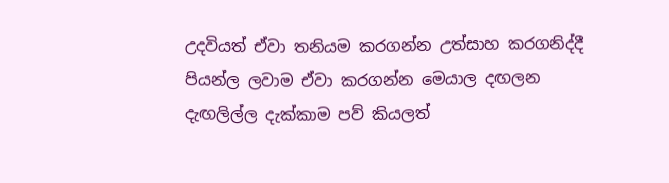උදවියත් ඒවා තනියම කරගන්න උත්සාහ කරගනිද්දී පියන්ල ලවාම ඒවා කරගන්න මෙයාල දඟලන දැඟලිල්ල දැක්කාම පව් කියලත්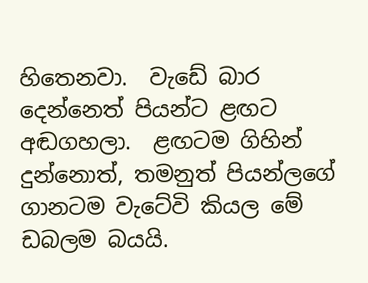හිතෙනවා.  වැඩේ බාර දෙන්නෙත් පියන්ට ළඟට අඬගහලා.  ළඟටම ගිහින් දුන්නොත්, තමනුත් පියන්ලගේ ගානටම වැටේවි කියල මේ ඩබලම බයයි.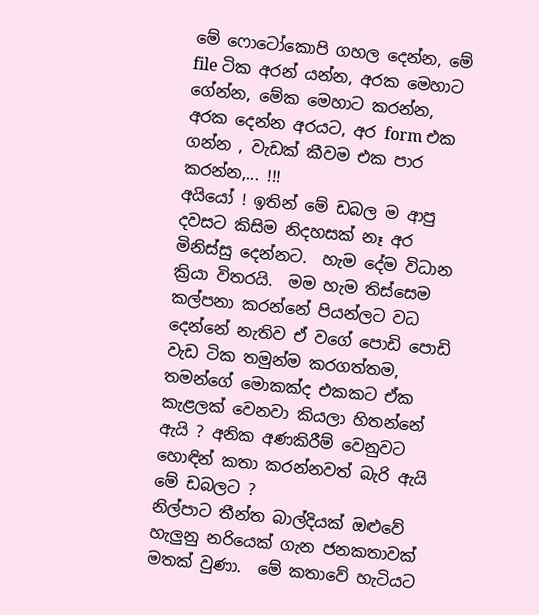මේ ෆොටෝකොපි ගහල දෙන්න, මේ file ටික අරන් යන්න, අරක මෙහාට ගේන්න, මේක මෙහාට කරන්න, අරක දෙන්න අරයට, අර form එක ගන්න , වැඩක් කීවම එක පාර කරන්න,... !!!
අයියෝ ! ඉතින් මේ ඩබල ම ආපු දවසට කිසිම නිදහසක් නෑ අර මිනිස්සු දෙන්නට.  හැම දේම විධාන ක්‍රියා විතරයි.  මම හැම තිස්සෙම කල්පනා කරන්නේ පියන්ලට වධ දෙන්නේ නැතිව ඒ වගේ පොඩි පොඩි වැඩ ටික තමුන්ම කරගත්තම, තමන්ගේ මොකක්ද එකකට ඒක කැළලක් වෙනවා කියලා හිතන්නේ ඇයි ? අනික අණකිරීම් වෙනුවට හොඳින් කතා කරන්නවත් බැරි ඇයි මේ ඩබලට ?
නිල්පාට තීන්ත බාල්දියක් ඔළුවේ හැලුනු නරියෙක් ගැන ජනකතාවක් මතක් වුණා.  මේ කතාවේ හැටියට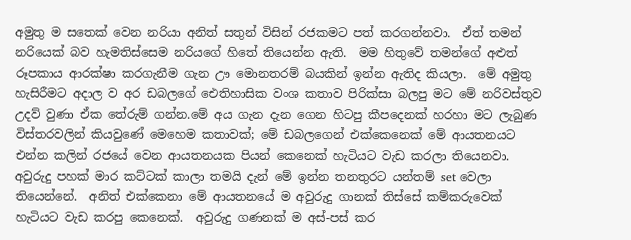අමුතු ම සතෙක් වෙන නරියා අනිත් සතුන් විසින් රජකමට පත් කරගන්නවා.  ඒත් තමන් නරියෙක් බව හැමතිස්සෙම නරියගේ හිතේ තියෙන්න ඇති.  මම හිතුවේ තමන්ගේ අළුත් රූපකාය ආරක්ෂා කරගැනීම ගැන ඌ මොනතරම් බයකින් ඉන්න ඇතිද කියලා.  මේ අමුතු හැසිරීමට අදාල ව අර ඩබලගේ ඓතිහාසික වංශ කතාව පිරික්සා බලපු මට මේ නරිවස්තුව උදව් වුණා ඒක තේරුම් ගන්න.මේ අය ගැන දැන ගෙන හිටපු කීපදෙනක් හරහා මට ලැබුණ විස්තරවලින් කියවුණේ මෙහෙම කතාවක්; මේ ඩබලගෙන් එක්කෙනෙක් මේ ආයතනයට එන්න කලින් රජයේ වෙන ආයතනයක පියන් කෙනෙක් හැටියට වැඩ කරලා තියෙනවා.  අවුරුදු පහක් මාර කට්ටක් කාලා තමයි දැන් මේ ඉන්න තනතුරට යන්තම් set වෙලා තියෙන්නේ.  අනිත් එක්කෙනා මේ ආයතනයේ ම අවුරුදු ගානක් තිස්සේ කම්කරුවෙක් හැටියට වැඩ කරපු කෙනෙක්.  අවුරුදු ගණනක් ම අස්-පස් කර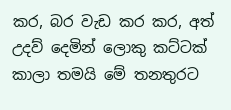කර, බර වැඩ කර කර, අත් උදව් දෙමින් ලොකු කට්ටක් කාලා තමයි මේ තනතුරට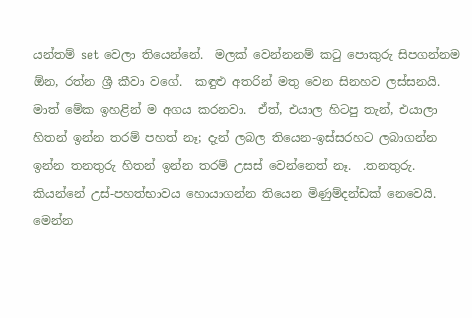යන්තම් set වෙලා තියෙන්නේ.  මලක් වෙන්නනම් කටු පොකුරු සිපගන්නම ඕන, රත්න ශ්‍රී කීවා වගේ.  කඳුළු අතරින් මතු වෙන සිනහව ලස්සනයි.  මාත් මේක ඉහළින් ම අගය කරනවා.  ඒත්, එයාල හිටපු තැන්, එයාලා හිතන් ඉන්න තරම් පහත් නෑ; දැන් ලබල තියෙන-ඉස්සරහට ලබාගන්න ඉන්න තනතුරු හිතන් ඉන්න තරම් උසස් වෙන්නෙත් නෑ.  .තනතුරු. කියන්නේ උස්-පහත්භාවය හොයාගන්න තියෙන මිණුම්දන්ඩක් නෙවෙයි.  මෙන්න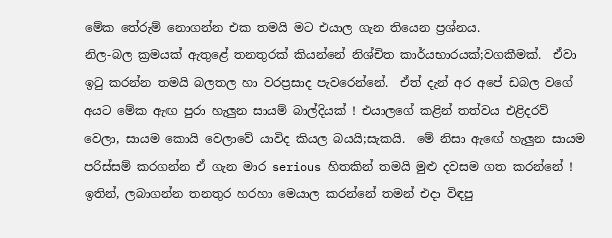මේක තේරුම් නොගන්න එක තමයි මට එයාල ගැන තියෙන ප්‍රශ්නය.
නිල-බල ක්‍රමයක් ඇතුළේ තනතුරක් කියන්නේ නිශ්චිත කාර්යභාරයක්;වගකීමක්.  ඒවා ඉටු කරන්න තමයි බලතල හා වරප්‍රසාද පැවරෙන්නේ.  ඒත් දැන් අර අපේ ඩබල වගේ අයට මේක ඇඟ පුරා හැලුන සායම් බාල්දියක් ! එයාලගේ කළින් තත්වය එළිදරව් වෙලා, සායම කොයි වෙලාවේ යාවිද කියල බයයි;සැකයි.  මේ නිසා ඇඟේ හැලුන සායම පරිස්සම් කරගන්න ඒ ගැන මාර serious හිතකින් තමයි මුළු දවසම ගත කරන්නේ !
ඉතින්, ලබාගන්න තනතුර හරහා මෙයාල කරන්නේ තමන් එදා විඳපු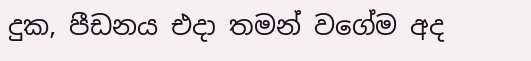දුක, පීඩනය එදා තමන් වගේම අද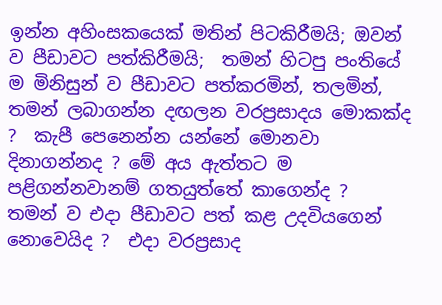ඉන්න අහිංසකයෙක් මතින් පිටකිරීමයි; ඔවන් ව පීඩාවට පත්කිරීමයි;  තමන් හිටපු පංතියේ ම මිනිසුන් ව පීඩාවට පත්කරමින්, තලමින්, තමන් ලබාගන්න දඟලන වරප්‍රසාදය මොකක්ද ?  කැපී පෙනෙන්න යන්නේ මොනවා දිනාගන්නද ? මේ අය ඇත්තට ම පළිගන්නවානම් ගතයුත්තේ කාගෙන්ද ?  තමන් ව එදා පීඩාවට පත් කළ උදවියගෙන් නොවෙයිද ?  එදා වරප්‍රසාද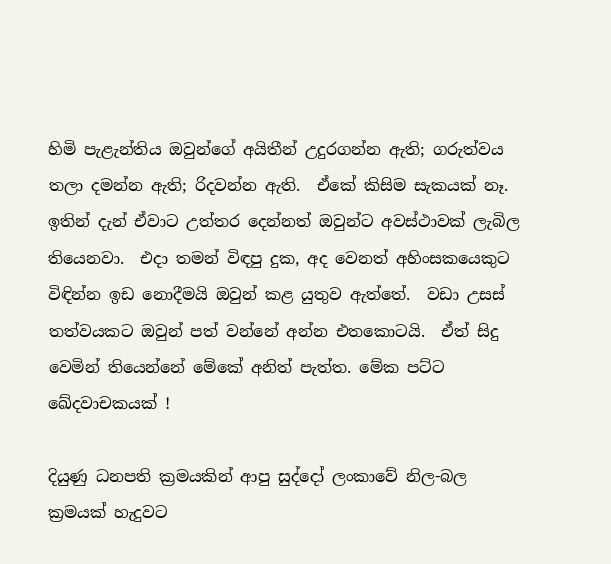හිමි පැළැන්තිය ඔවුන්ගේ අයිතීන් උදුරගන්න ඇති; ගරුත්වය තලා දමන්න ඇති; රිදවන්න ඇති.  ඒකේ කිසිම සැකයක් නෑ.  ඉතින් දැන් ඒවාට උත්තර දෙන්නත් ඔවුන්ට අවස්ථාවක් ලැබිල තියෙනවා.  එදා තමන් විඳපු දුක, අද වෙනත් අහිංසකයෙකුට විඳින්න ඉඩ නොදීමයි ඔවුන් කළ යුතුව ඇත්තේ.  වඩා උසස් තත්වයකට ඔවුන් පත් වන්නේ අන්න එතකොටයි.  ඒත් සිදු වෙමින් තියෙන්නේ මේකේ අනිත් පැත්ත. මේක පට්ට ඛේදවාචකයක් !

දියුණු ධනපති ක්‍රමයකින් ආපු සුද්දෝ ලංකාවේ නිල-බල ක්‍රමයක් හැදුවට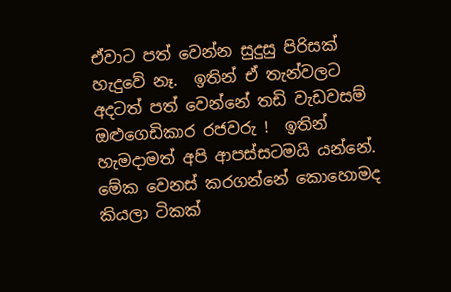ඒවාට පත් වෙන්න සුදුසු පිරිසක් හැදුවේ නෑ.  ඉතින් ඒ තැන්වලට අදටත් පත් වෙන්නේ තඩි වැඩවසම් ඔළුගෙඩිකාර රජවරු !  ඉතින් හැමදාමත් අපි ආපස්සටමයි යන්නේ.  මේක වෙනස් කරගන්නේ කොහොමද කියලා ටිකක්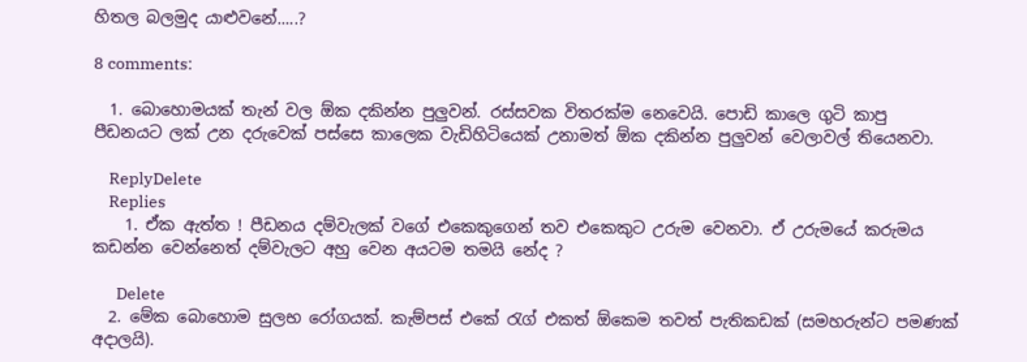හිතල බලමුද යාළුවනේ.....?

8 comments:

  1. බොහොමයක් තැන් වල ඕක දකින්න පුලුවන්. රස්සවක විතරක්ම නෙවෙයි. පොඩි කාලෙ ගුටි කාපු පීඩනයට ලක් උන දරුවෙක් පස්සෙ කාලෙක වැඩිහිටියෙක් උනාමත් ඕක දකින්න පුලුවන් වෙලාවල් තියෙනවා.

    ReplyDelete
    Replies
    1. ඒක ඇත්ත ! පීඩනය දම්වැලක් වගේ එකෙකුගෙන් තව එකෙකුට උරුම වෙනවා. ඒ උරුමයේ කරුමය කඩන්න වෙන්නෙත් දම්වැලට අහු වෙන අයටම තමයි නේද ?

      Delete
  2. මේක බොහොම සුලභ රෝගයක්. කැම්පස් එකේ රැග් එකත් ඕකෙම තවත් පැතිකඩක් (සමහරුන්ට පමණක් අදාලයි).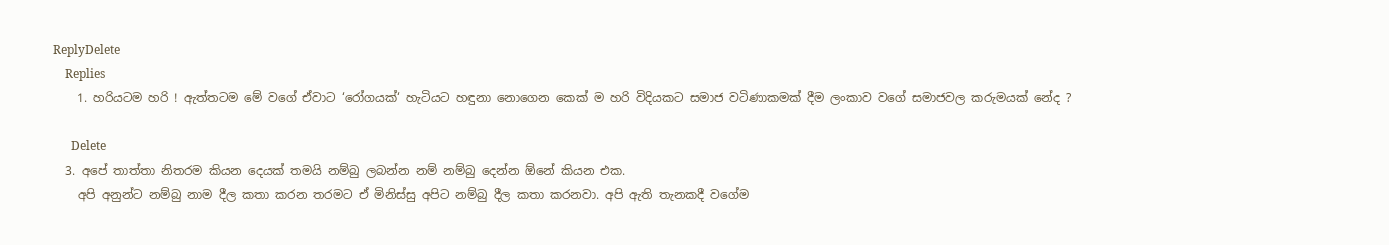ReplyDelete
    Replies
    1. හරියටම හරි ! ඇත්තටම මේ වගේ ඒවාට ‘රෝගයක්‘ හැටියට හඳුනා නොගෙන කෙක් ම හරි විදියකට සමාජ වටිණාකමක් දීම ලංකාව වගේ සමාජවල කරුමයක් නේද ?

      Delete
  3. අපේ තාත්තා නිතරම කියන දෙයක් තමයි නම්බු ලබන්න නම් නම්බු දෙන්න ඕනේ කියන එක.
    අපි අනුන්ට නම්බු නාම දීල කතා කරන තරම‍ට ඒ මිනිස්සු අපිට නම්බු දීල කතා කරනවා. අපි ඇති තැනකදී වගේම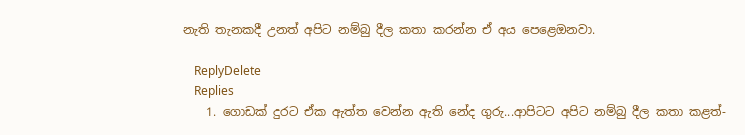නැති තැනකදී උනත් අපිට නම්බු දීල කතා කරන්න ඒ අය පෙළ‍ෙඔනවා.

    ReplyDelete
    Replies
    1. ගොඩක් දුරට ඒක ඇත්ත වෙන්න ඇති නේද ගුරු...ආපිටට අපිට නම්බු දීල කතා කළත්-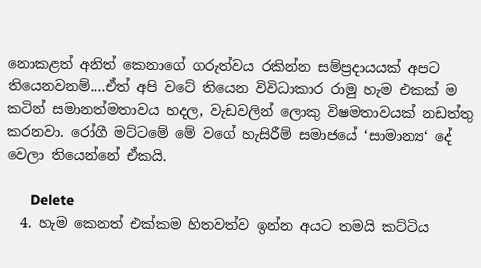නොකළත් අනිත් කෙනාගේ ගරුත්වය රකින්න සම්ප්‍රදායයක් අපට තියෙනවනම්....ඒත් අපි වටේ තියෙන විවිධාකාර රාමු හැම එකක් ම කටින් සමානත්මතාවය හදල, වැඩවලින් ලොකු විෂමතාවයක් නඩත්තු කරනවා. රෝගී මට්ටමේ මේ වගේ හැසිරීම් සමාජයේ ‘සාමාන්‍ය‘ දේ වෙලා තියෙන්නේ ඒකයි.

      Delete
  4. හැම කෙනත් එක්කම හිතවත්ව ඉන්න අයට තමයි කට්ටිය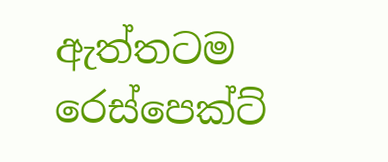ඇත්තටම රෙස්පෙක්ට්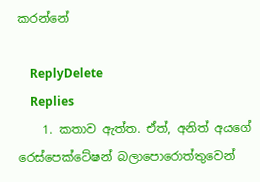කරන්නේ

    ReplyDelete
    Replies
    1. කතාව ඇත්ත. ඒත්, අනිත් අයගේ රෙස්පෙක්ටේෂන් බලාපොරොත්තුවෙන්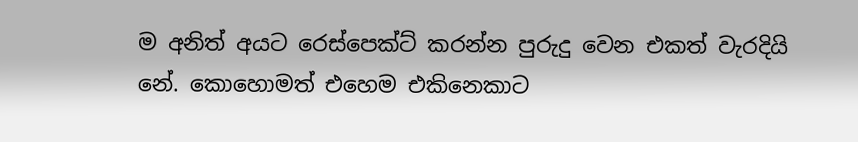ම අනිත් අයට රෙස්පෙක්ට් කරන්න පුරුදු වෙන එකත් වැරදියි නේ. කොහොමත් එහෙම එකිනෙකාට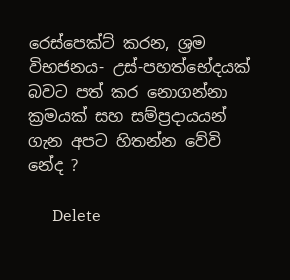රෙස්පෙක්ට් කරන, ශ්‍රම විභජනය- උස්-පහත්භේදයක් බවට පත් කර නොගන්නා ක්‍රමයක් සහ සම්ප්‍රදායයන් ගැන අපට හිතන්න වේවි නේද ?

      Delete